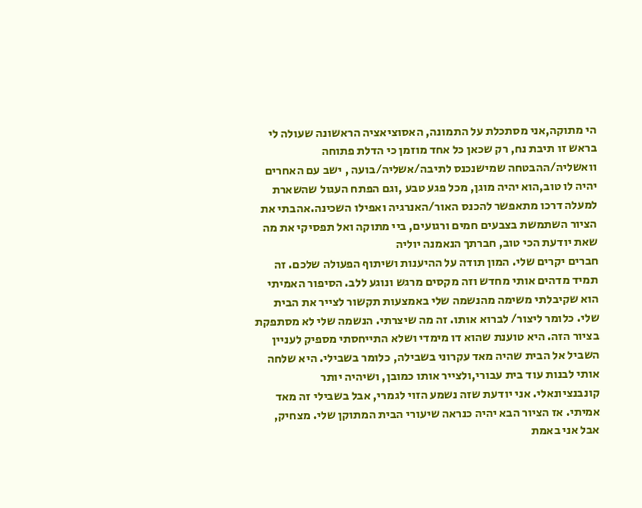הי מתוקה,אני מסתכלת על התמונה, האסוציאציה הראשונה שעולה לי בראש זו תיבת נח, רק שכאן כל אחד מוזמן כי הדלת פתוחה וואשליה/ההבטחה שמישנכנס לתיבה/אשליה/בועה , ישב עם האחרים יהיה לו טוב,הוא יהיה מוגן, מכל פגע טבע ,וגם הפתח העגול שהשארת למעלה דרכו מתאפשר להכנס האור/האנרגיה ואפילו השכינה.אהבתי את הציור השתמשת בצבעים חמים ורגועים, ביי מתוקה ואל תפסיקי את מה שאת יודעת הכי טוב, חברתך הנאמנה יוליה
חברים יקרים שלי. המון תודה על ההיענות ושיתוף הפעולה שלכם. זה תמיד מדהים אותי מחדש וזה מקסים מרגש ונוגע ללב. הסיפור האמיתי הוא שקיבלתי משימה מהנשמה שלי באמצעות תקשור לצייר את הבית שלי. כלומר ליצור/ לברוא אותו. זה מה שיצרתי. הנשמה שלי לא מסתפקת בציור הזה. היא טוענת שהוא דו מימדי ושלא התייחסתי מספיק לעניין השביל אל הבית שהיה מאד עקרוני בשבילה, כלומר בשבילי. היא שלחה אותי לבנות עוד בית עבורי,ולצייר אותו כמובן, ושיהיה יותר קונבנציונאלי. אני יודעת שזה נשמע הזוי לגמרי, אבל בשבילי זה מאד אמיתי. אז הציור הבא יהיה כנראה שיעורי הבית המתוקן שלי. מצחיק, אבל אני באמת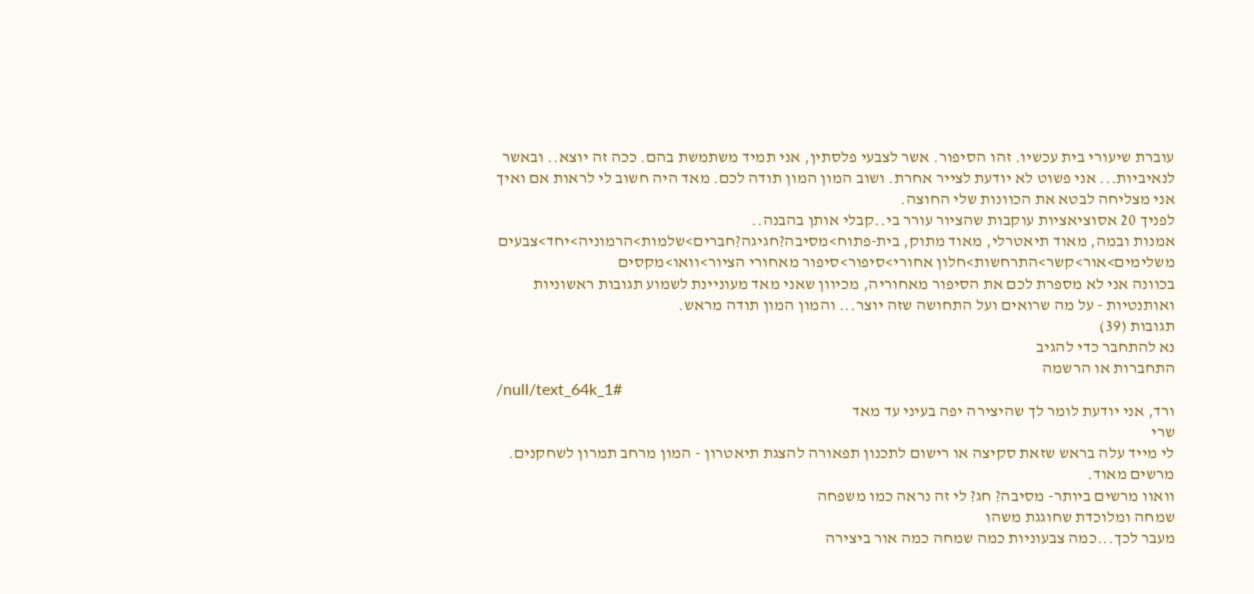עוברת שיעורי בית עכשיו. זהו הסיפור. אשר לצבעי פלסתין, אני תמיד משתמשת בהם. ככה זה יוצא.. ובאשר לנאיביות... אני פשוט לא יודעת לצייר אחרת. ושוב המון המון תודה לכם. מאד היה חשוב לי לראות אם ואיך אני מצליחה לבטא את הכוונות שלי החוצה.
לפניך 20 אסוציאציות עוקבות שהציור עורר בי..קבלי אותן בהבנה..
אמנות ובמה, מאוד תיאטרלי, מאוד מתוק, בית-פתוח>מסיבה?חגיגה?חברים>שלמות>הרמוניה>יחד>צבעים משלימים>אור>קשר>התרחשות>חלון אחורי>סיפור>סיפור מאחורי הציור>וואו>מקסים
בכוונה אני לא מספרת לכם את הסיפור מאחוריה, מכיוון שאני מאד מעוניינת לשמוע תגובות ראשוניות ואותנטיות - על מה שרואים ועל התחושה שזה יוצר... והמון המון תודה מראש.
תגובות (39)
נא להתחבר כדי להגיב
התחברות או הרשמה
/null/text_64k_1#
ורד, אני יודעת לומר לך שהיצירה יפה בעיני עד מאד
שרי
לי מייד עלה בראש שזאת סקיצה או רישום לתכנון תפאורה להצגת תיאטרון - המון מרחב תמרון לשחקנים.
מרשים מאוד.
וואוו מרשים ביותר- מסיבה? חג? לי זה נראה כמו משפחה
שמחה ומלוכדת שחוגגת משהו
מעבר לכך...כמה צבעוניות כמה שמחה כמה אור ביצירה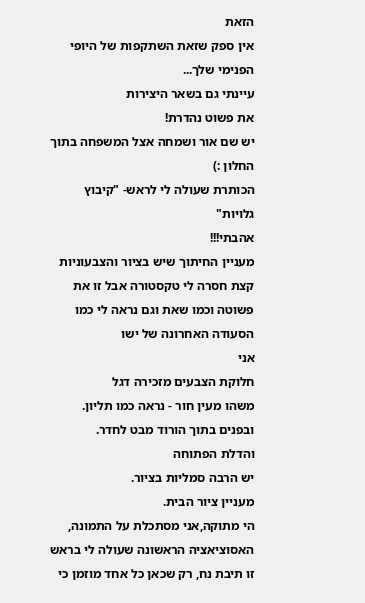הזאת
אין ספק שזאת השתקפות של היופי הפנימי שלך...
עיינתי גם בשאר היצירות
את פשוט נהדרת!
יש שם אור ושמחה אצל המשפחה בתוך החלון :)
הכותרת שעולה לי לראש- "קיבוץ גלויות"
אהבתי!!!
מעניין החיתוך שיש בציור והצבעוניות קצת חסרה לי טקסטורה אבל זו את פשוטה וכמו שאת וגם נראה לי כמו הסעודה האחרונה של ישו
אני
חלוקת הצבעים מזכירה דגל
משהו מעין חור - נראה כמו תליון.
ובפנים בתוך הורוד מבט לחדר.
והדלת הפתוחה
יש הרבה סמליות בציור.
מעניין ציור הבית.
הי מתוקה,אני מסתכלת על התמונה, האסוציאציה הראשונה שעולה לי בראש זו תיבת נח, רק שכאן כל אחד מוזמן כי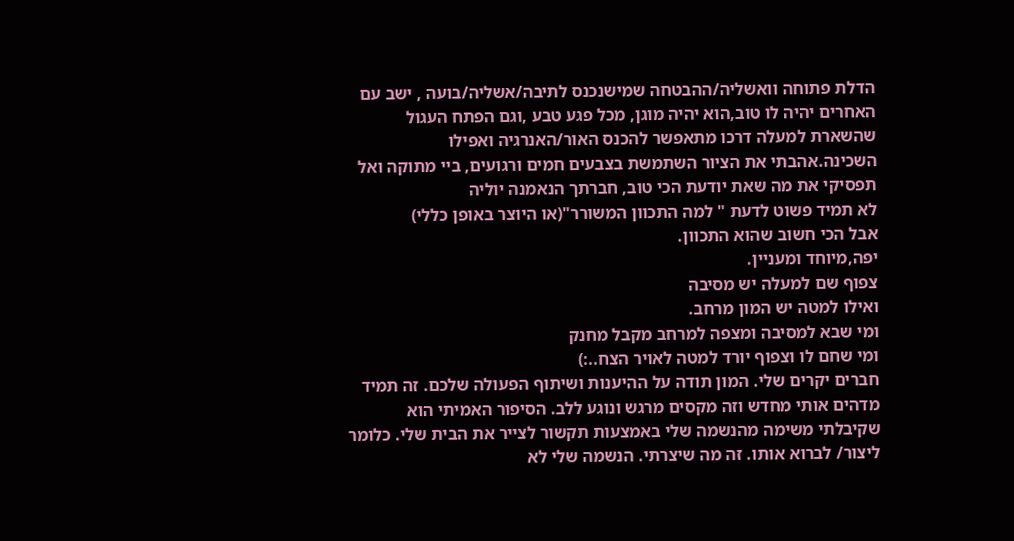הדלת פתוחה וואשליה/ההבטחה שמישנכנס לתיבה/אשליה/בועה , ישב עם האחרים יהיה לו טוב,הוא יהיה מוגן, מכל פגע טבע ,וגם הפתח העגול שהשארת למעלה דרכו מתאפשר להכנס האור/האנרגיה ואפילו השכינה.אהבתי את הציור השתמשת בצבעים חמים ורגועים, ביי מתוקה ואל תפסיקי את מה שאת יודעת הכי טוב, חברתך הנאמנה יוליה
לא תמיד פשוט לדעת " למה התכוון המשורר"(או היוצר באופן כללי)
אבל הכי חשוב שהוא התכוון.
יפה,מיוחד ומעניין.
צפוף שם למעלה יש מסיבה
ואילו למטה יש המון מרחב.
ומי שבא למסיבה ומצפה למרחב מקבל מחנק
ומי שחם לו וצפוף יורד למטה לאויר הצח..:)
חברים יקרים שלי. המון תודה על ההיענות ושיתוף הפעולה שלכם. זה תמיד מדהים אותי מחדש וזה מקסים מרגש ונוגע ללב. הסיפור האמיתי הוא שקיבלתי משימה מהנשמה שלי באמצעות תקשור לצייר את הבית שלי. כלומר ליצור/ לברוא אותו. זה מה שיצרתי. הנשמה שלי לא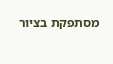מסתפקת בציור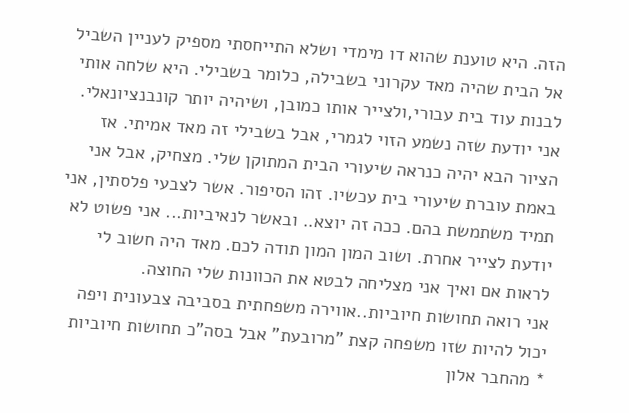הזה. היא טוענת שהוא דו מימדי ושלא התייחסתי מספיק לעניין השביל אל הבית שהיה מאד עקרוני בשבילה, כלומר בשבילי. היא שלחה אותי לבנות עוד בית עבורי,ולצייר אותו כמובן, ושיהיה יותר קונבנציונאלי. אני יודעת שזה נשמע הזוי לגמרי, אבל בשבילי זה מאד אמיתי. אז הציור הבא יהיה כנראה שיעורי הבית המתוקן שלי. מצחיק, אבל אני באמת עוברת שיעורי בית עכשיו. זהו הסיפור. אשר לצבעי פלסתין, אני תמיד משתמשת בהם. ככה זה יוצא.. ובאשר לנאיביות... אני פשוט לא יודעת לצייר אחרת. ושוב המון המון תודה לכם. מאד היה חשוב לי לראות אם ואיך אני מצליחה לבטא את הכוונות שלי החוצה.
אני רואה תחושות חיוביות..אווירה משפחתית בסביבה צבעונית ויפה
יכול להיות שזו משפחה קצת "מרובעת" אבל בסה"כ תחושות חיוביות
* מהחבר אלון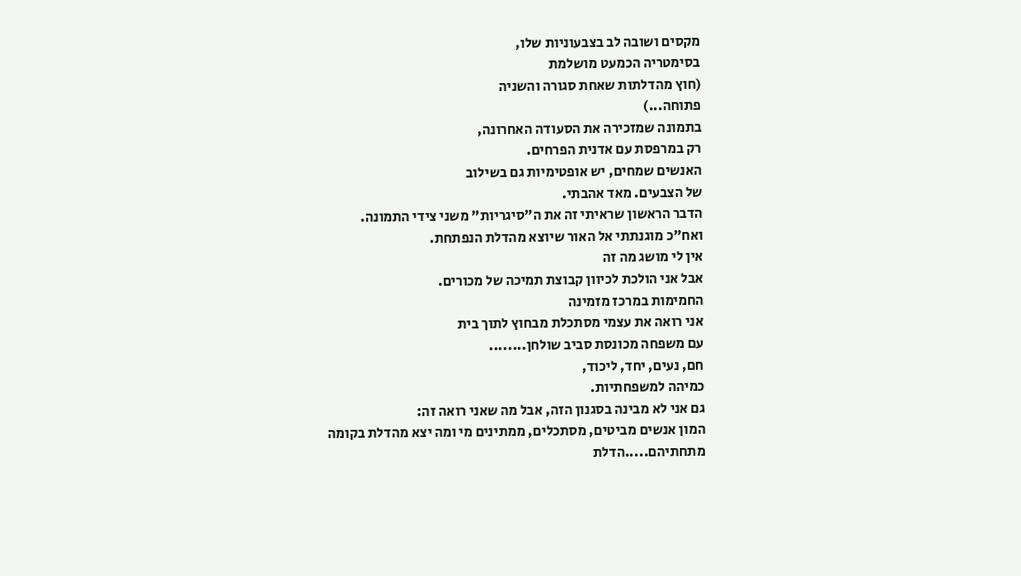מקסים ושובה לב בצבעוניות שלו,
בסימטריה הכמעט מושלמת
(חוץ מהדלתות שאחת סגורה והשניה
פתוחה...)
בתמונה שמזכירה את הסעודה האחרונה,
רק במרפסת עם אדנית הפרחים.
האנשים שמחים, יש אופטימיות גם בשילוב
של הצבעים. מאד אהבתי.
הדבר הראשון שראיתי זה את ה"סיגריות" משני צידי התמונה.
ואח"כ מוגנתתי אל האור שיוצא מהדלת הנפתחת.
אין לי מושג מה זה
אבל אני הולכת לכיוון קבוצת תמיכה של מכורים.
החמימות במרכז מזמינה
אני רואה את עצמי מסתכלת מבחוץ לתוך בית
עם משפחה מכונסת סביב שולחן........
חם, נעים, יחד, ליכוד,
כמיהה למשפחתיות.
גם אני לא מבינה בסגנון הזה, אבל מה שאני רואה זה:
המון אנשים מביטים, מסתכלים, ממתינים מי ומה יצא מהדלת בקומה מתחתיהם.....הדלת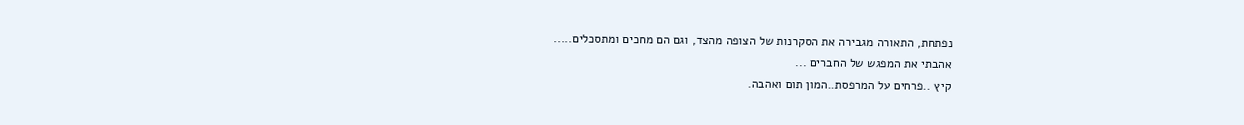נפתחת, התאורה מגבירה את הסקרנות של הצופה מהצד, וגם הם מחכים ומתסכלים.....
אהבתי את המפגש של החברים ...
קיץ ..פרחים על המרפסת..המון תום ואהבה.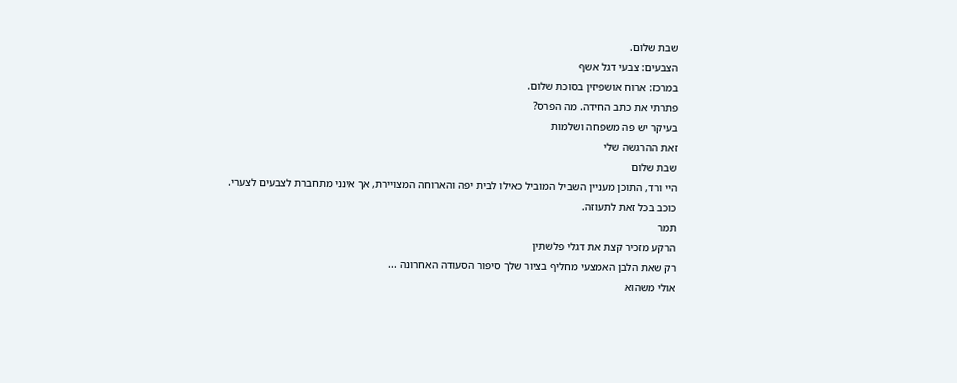שבת שלום.
הצבעים: צבעי דגל אשף
במרכז: ארוח אושפיזין בסוכת שלום.
פתרתי את כתב החידה. מה הפרס?
בעיקר יש פה משפחה ושלמות
זאת ההרגשה שלי
שבת שלום
היי ורד, התוכן מעניין השביל המוביל כאילו לבית יפה והארוחה המצויירת, אך אינני מתחברת לצבעים לצערי.
כוכב בכל זאת לתעוזה.
תמר
הרקע מזכיר קצת את דגלי פלשתין
רק שאת הלבן האמצעי מחליף בציור שלך סיפור הסעודה האחרונה ...
אולי משהוא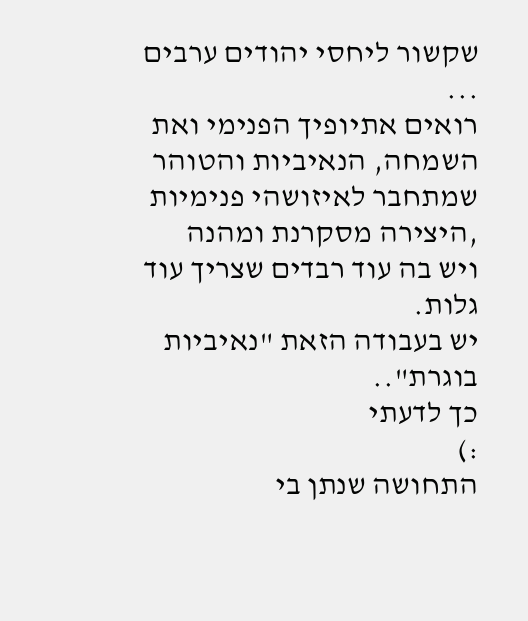שקשור ליחסי יהודים ערבים ...
רואים אתיופיך הפנימי ואת השמחה, הנאיביות והטוהר שמתחבר לאיזושהי פנימיות ,היצירה מסקרנת ומהנה ויש בה עוד רבדים שצריך עוד גלות.
יש בעבודה הזאת "נאיביות בוגרת"..
כך לדעתי
:)
התחושה שנתן בי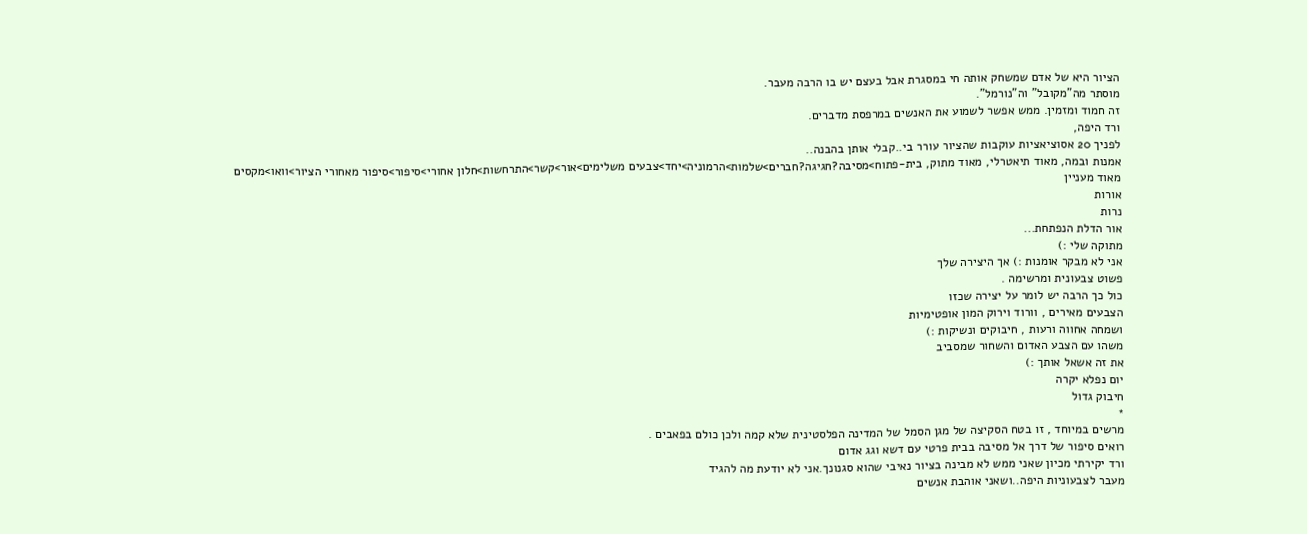הציור היא של אדם שמשחק אותה חי במסגרת אבל בעצם יש בו הרבה מעבר.
מוסתר מה"מקובל" וה"נורמל".
זה חמוד ומזמין. ממש אפשר לשמוע את האנשים במרפסת מדברים.
ורד היפה,
לפניך 20 אסוציאציות עוקבות שהציור עורר בי..קבלי אותן בהבנה..
אמנות ובמה, מאוד תיאטרלי, מאוד מתוק, בית-פתוח>מסיבה?חגיגה?חברים>שלמות>הרמוניה>יחד>צבעים משלימים>אור>קשר>התרחשות>חלון אחורי>סיפור>סיפור מאחורי הציור>וואו>מקסים
מאוד מעניין
אורות
נרות
אור הדלת הנפתחת...
מתוקה שלי :)
אני לא מבקר אומנות :) אך היצירה שלך
פשוט צבעונית ומרשימה .
כול כך הרבה יש לומר על יצירה שכזו
הצבעים מאירים , וורוד וירוק המון אופטימיות
ושמחה אחווה ורעות , חיבוקים ונשיקות :)
משהו עם הצבע האדום והשחור שמסביב
את זה אשאל אותך :)
יום נפלא יקרה
חיבוק גדול
*
מרשים במיוחד , זו בטח הסקיצה של מגן הסמל של המדינה הפלסטינית שלא קמה ולכן כולם בפאבים .
רואים סיפור של דרך אל מסיבה בבית פרטי עם דשא וגג אדום
ורד יקירתי מכיון שאני ממש לא מבינה בציור נאיבי שהוא סגנונך.אני לא יודעת מה להגיד
מעבר לצבעוניות היפה..ושאני אוהבת אנשים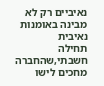נאיביים רק לא מבינה באומנות נאיבית
תחילה חשבתי,שהחברה מחכים לישו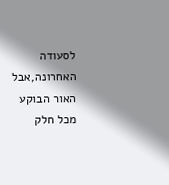לסעודה האחרונה,אבל האור הבוקע מכל חלק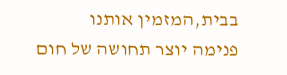בבית,המזמין אותנו
פנימה יוצר תחושה של חום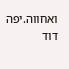ואחווה.יפה
דוד